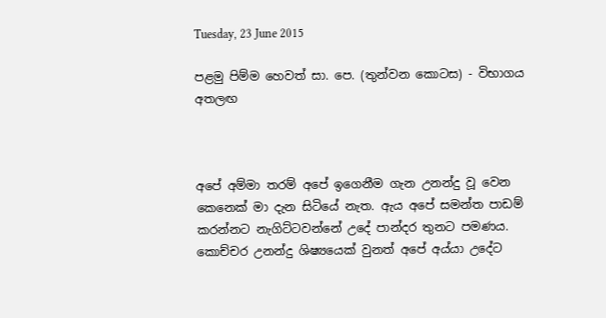Tuesday, 23 June 2015

පළමු පිම්ම හෙවත් සා. පෙ. (තුන්වන කොටස) - විභාගය අතලඟ



අපේ අම්මා තරම් අපේ ඉගෙනීම ගැන උනන්දු වූ වෙන කෙනෙක් මා දැන සිටියේ නැත. ඇය අපේ සමන්ත පාඩම් කරන්නට නැගිට්ටවන්නේ උදේ පාන්දර තුනට පමණය. කොච්චර උනන්දු ශිෂ්‍යයෙක් වුනත් අපේ අය්යා උදේට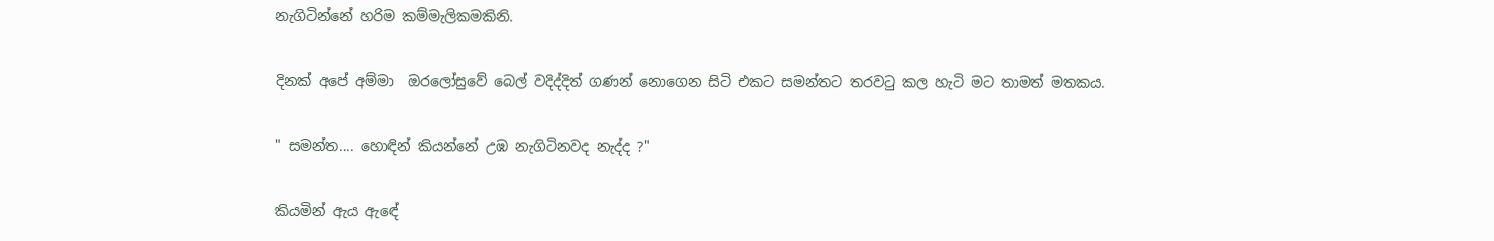නැගිටින්නේ හරිම කම්මැලිකමකිනි.

දිනක් අපේ අම්මා  ඔරලෝසුවේ බෙල් වදිද්දිත් ගණන් නොගෙන සිටි එකට සමන්තට තරවටු කල හැටි මට තාමත් මතකය.

" සමන්ත.... හොඳින් කියන්නේ උඹ නැගිටිනවද නැද්ද ?"

කියමින් ඇය ඇඳේ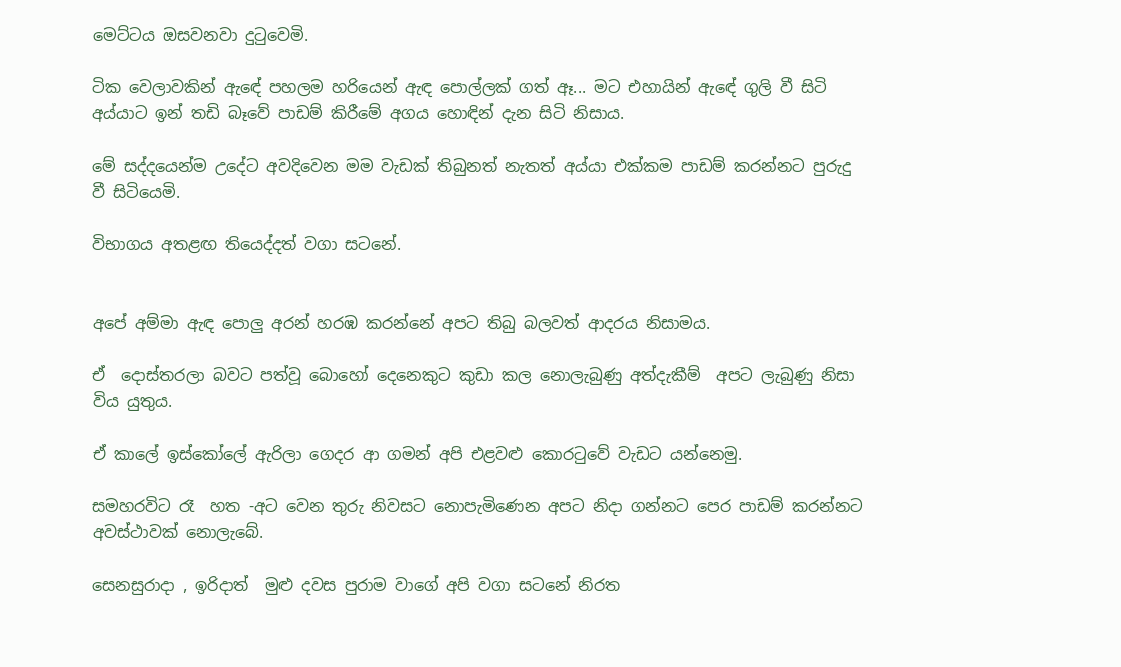මෙට්ටය ඔසවනවා දුටුවෙමි.

ටික වෙලාවකින් ඇඳේ පහලම හරියෙන් ඇඳ පොල්ලක් ගත් ඈ... මට එහායින් ඇඳේ ගුලි වී සිටි අය්යාට ඉන් තඩි බෑවේ පාඩම් කිරීමේ අගය හොඳින් දැන සිටි නිසාය.

මේ සද්දයෙන්ම උදේට අවදිවෙන මම වැඩක් තිබුනත් නැතත් අය්යා එක්කම පාඩම් කරන්නට පුරුදු වී සිටියෙමි.

විභාගය අතළඟ තියෙද්දත් වගා සටනේ.


අපේ අම්මා ඇඳ පොලු අරන් හරඹ කරන්නේ අපට තිබු බලවත් ආදරය නිසාමය.

ඒ  දොස්තරලා බවට පත්වූ බොහෝ දෙනෙකුට කුඩා කල නොලැබුණු අත්දැකීම්  අප‍ට ලැබුණු නිසා විය යුතුය.

ඒ කාලේ ඉස්කෝලේ ඇරිලා ගෙදර ආ ගමන් අපි එළවළු කොරටුවේ වැඩට යන්නෙමු.

සමහරවිට රෑ  හත -අට වෙන තුරු නිවසට නොපැමිණෙන අපට නිදා ගන්නට පෙර පාඩම් කරන්නට අවස්ථාවක් නොලැබේ.

සෙනසුරාදා , ඉරිදාත්  මුළු දවස පුරාම වාගේ අපි වගා සටනේ නිරත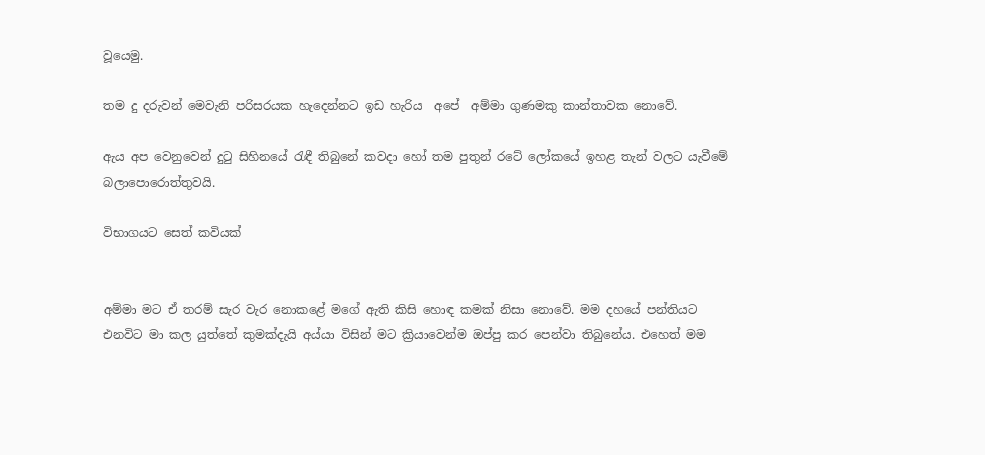වූයෙමු.

තම දු දරුවන් මෙවැනි පරිසරයක හැදෙන්නට ඉඩ හැරිය  අපේ  අම්මා ගුණමකු කාන්තාවක නොවේ.

ඇය අප වෙනුවෙන් දුටු සිහිනයේ රැඳී තිබුනේ කවදා හෝ තම පුතුන් රටේ ලෝකයේ ඉහළ තැන් වලට යැවීමේ බලාපොරොත්තුවයි.

විභාගයට සෙත් කවියක්


අම්මා මට ඒ තරම් සැර වැර නොකළේ මගේ ඇති කිසි හොඳ කමක් නිසා නොවේ. මම දහයේ පන්තියට එනවිට මා කල යුත්තේ කුමක්දැයි අය්යා විසින් මට ක්‍රියාවෙන්ම ඔප්පු කර පෙන්වා තිබුනේය. එහෙත් මම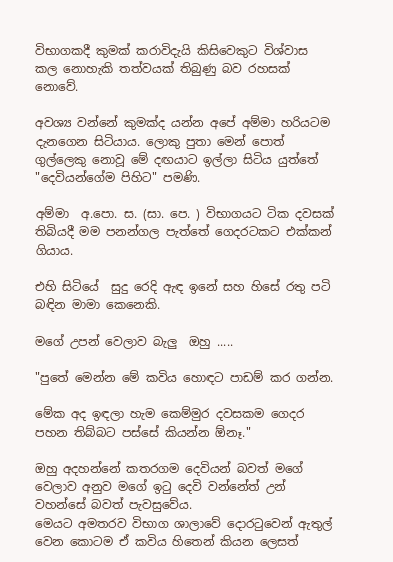විභාගකදී කුමක් කරාවිදැයි කිසිවෙකුට විශ්වාස කල නොහැකි තත්වයක් තිබුණු බව රහසක් නොවේ.

අවශ්‍ය වන්නේ කුමක්ද යන්න අපේ අම්මා හරියටම දැනගෙන සිටියාය. ලොකු පුතා මෙන් පොත් ගුල්ලෙකු නොවූ මේ දඟයාට ඉල්ලා සිටිය යුත්තේ "දෙවියන්ගේම පිහිට" පමණි.

අම්මා  අ.පො. ස. (සා. පෙ. ) විභාගයට ටික දවසක් තිබියදී මම පනන්ගල පැත්තේ ගෙදරටකට එක්කන් ගියාය.

එහි සිටියේ  සුදු රෙදි ඇඳ ඉනේ සහ හිසේ රතු පටි බඳින මාමා කෙනෙකි.

මගේ උපන් වෙලාව බැලු  ඔහු .....

"පුතේ මෙන්න මේ කවිය හොඳට පාඩම් කර ගන්න.

මේක අද ඉඳලා හැම කෙම්මුර දවසකම ගෙදර පහන තිබ්බට පස්සේ කියන්න ඕනෑ."

ඔහු අදහන්නේ කතරගම දෙවියන් බවත් මගේ වෙලාව අනුව මගේ ඉටු දෙවි වන්නේත් උන් වහන්සේ බවත් පැවසුවේය.
මෙයට අමතරව විභාග ශාලාවේ දොරටුවෙන් ඇතුල් වෙන කොටම ඒ කවිය හිතෙන් කියන ලෙසත්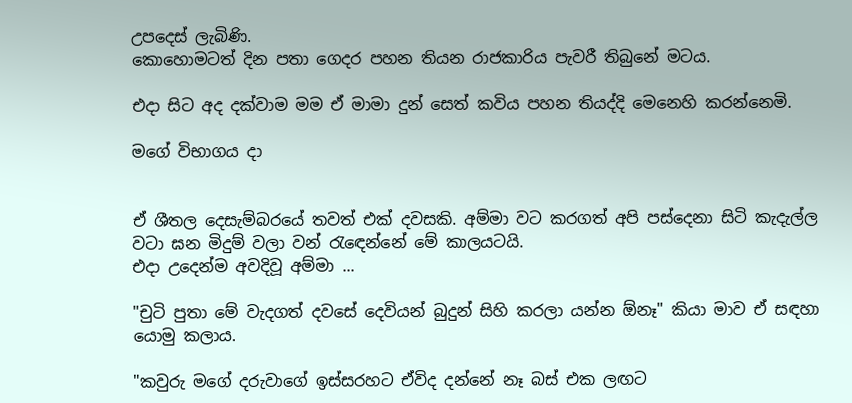උපදෙස් ලැබිණි.
කොහොමටත් දින පතා ගෙදර පහන තියන රාජකාරිය පැවරී තිබුනේ මටය.

එදා සිට අද දක්වාම මම ඒ මාමා දුන් සෙත් කවිය පහන තියද්දි මෙනෙහි කරන්නෙමි.

මගේ විභාගය දා


ඒ ශීතල දෙසැම්බරයේ තවත් එක් දවසකි. අම්මා වට කරගත් අපි පස්දෙනා සිටි කැදැල්ල වටා ඝන මිදුම් වලා වන් රැඳෙන්නේ මේ කාලයටයි.
එදා උදෙන්ම අවදිවූ අම්මා ...

"චුටි පුතා මේ වැදගත් දවසේ දෙවියන් බුදුන් සිහි කරලා යන්න ඕනෑ" කියා මාව ඒ සඳහා යොමු කලාය.

"කවුරු මගේ දරුවාගේ ඉස්සරහට ඒවිද දන්නේ නෑ බස් එක ලඟට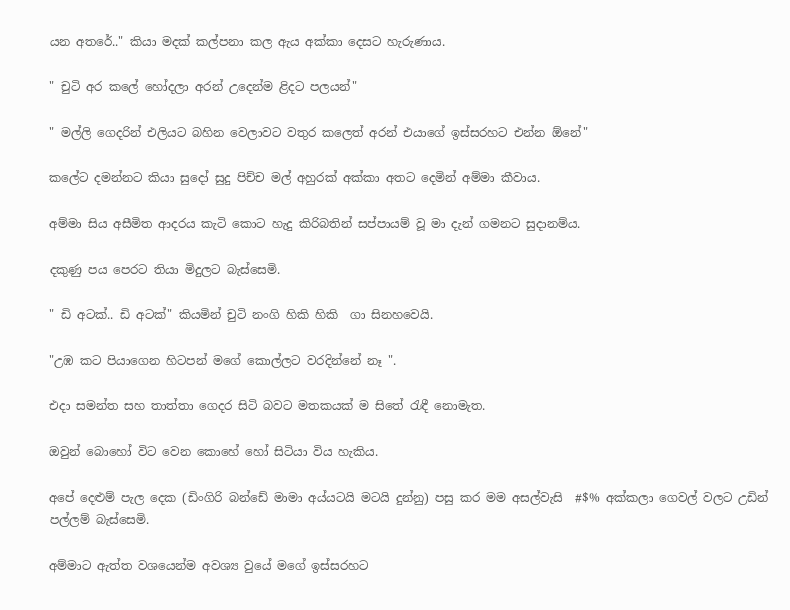යන අතරේ.." කියා මදක් කල්පනා කල ඇය අක්කා දෙසට හැරුණාය.

" චුටි අර කලේ හෝදලා අරන් උදෙන්ම ළිදට පලයන්"

" මල්ලි ගෙදරින් එලියට බහින වෙලාවට වතුර කලෙත් අරන් එයාගේ ඉස්සරහට එන්න ඕනේ"

කලේට දමන්නට කියා සුදෝ සුදු පිච්ච මල් අහුරක් අක්කා අතට දෙමින් අම්මා කීවාය.

අම්මා සිය අසීමිත ආදරය කැටි කොට හැදු කිරිබතින් සප්පායම් වූ මා දැන් ගමනට සුදානම්ය.

දකුණු පය පෙරට තියා මිදුලට බැස්සෙමි.

" ඩි අටක්.. ඩි අටක්" කියමින් චුටි නංගි හිකි හිකි  ගා සිනහවෙයි.

"උඹ කට පියාගෙන හිටපන් මගේ කොල්ලට වරදින්නේ නෑ ".

එදා සමන්ත සහ තාත්තා ගෙදර සිටි බවට මතකයක් ම සිතේ රැඳී නොමැත.

ඔවුන් බොහෝ විට වෙන කොහේ හෝ සිටියා විය හැකිය.

අපේ දෙළුම් පැල දෙක (ඩිංගිරි බන්ඩේ මාමා අය්යටයි මටයි දුන්නු) පසු කර මම අසල්වැසි  #$% අක්කලා ගෙවල් වලට උඩින් පල්ලම් බැස්සෙමි.

අම්මාට ඇත්ත වශයෙන්ම අවශ්‍ය වුයේ මගේ ඉස්සරහට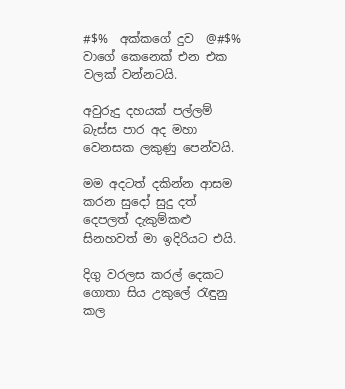#$%  අක්කගේ දුව  @#$%  වාගේ කෙනෙක් එන එක වලක් වන්නටයි.

අවුරුදු දහයක් පල්ලම් බැස්ස පාර අද මහා වෙනසක ලකුණු පෙන්වයි.

මම අදටත් දකින්න ආසම කරන සුදෝ සුදු දත් දෙපලත් දැකුම්කළු සිනහවත් මා ඉදිරියට එයි.

දිගු වරලස කරල් දෙකට ගොතා සිය උකුලේ රැඳුනු කල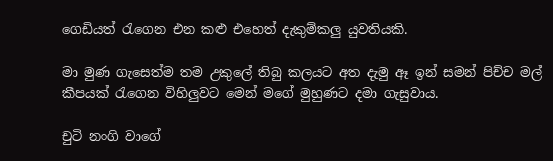ගෙඩියත් රැගෙන එන කළු එහෙත් දැකුම්කලු යුවතියකි.

මා මුණ ගැසෙත්ම තම උකුලේ තිබු කලයට අත දැමු ඈ ඉන් සමන් පිච්ච මල් කීපයක් රැගෙන විහිලුවට මෙන් මගේ මුහුණට දමා ගැසුවාය.

චුටි නංගි වාගේ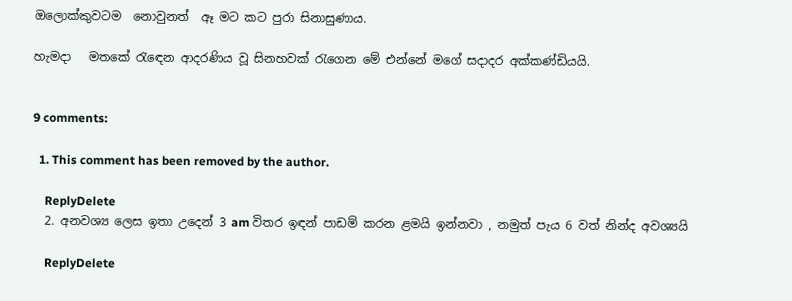ඔලොක්කුවටම  නොවුනත්  ඈ මට කට පුරා සිනාසුණාය.

හැමදා   මතකේ රැඳෙන ආදරණිය වූ සිනහවක් රැගෙන මේ එන්නේ මගේ සදාදර අක්කණ්ඩියයි.


9 comments:

  1. This comment has been removed by the author.

    ReplyDelete
  2. අනවශ්‍ය ලෙස ඉතා උදෙන් 3 am විතර ඉඳන් පාඩම් කරන ළමයි ඉන්නවා , නමුත් පැය 6 වත් නින්ද අවශ්‍යයි

    ReplyDelete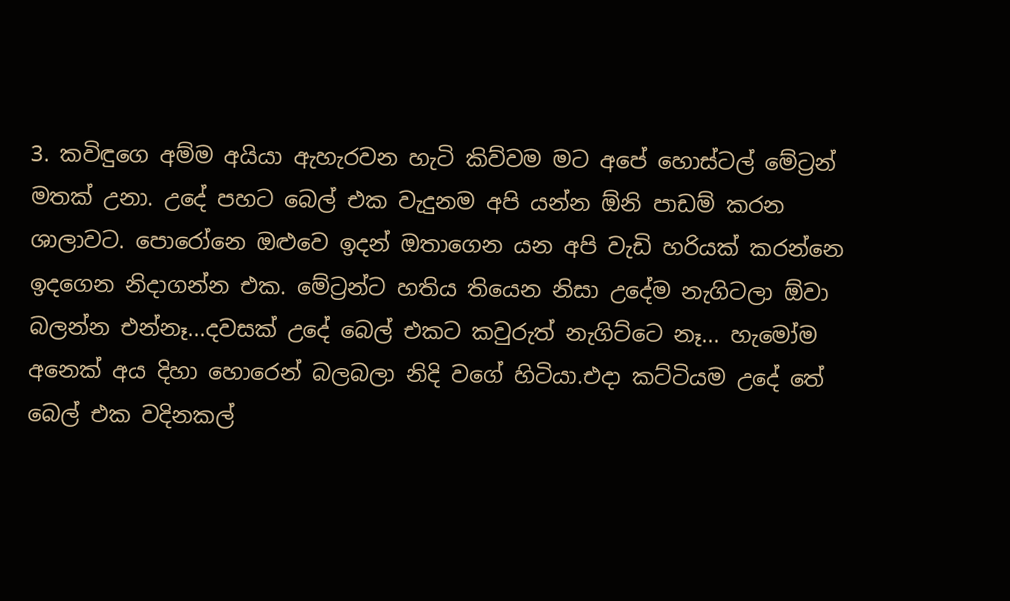3. කවිඳුගෙ අම්ම අයියා ඇහැරවන හැටි කිව්වම මට අපේ හොස්ටල් මේට්‍රන් මතක් උනා. උදේ පහට බෙල් එක වැදුනම අපි යන්න ඕනි පාඩම් කරන ශාලාවට. පොරෝනෙ ඔළුවෙ ඉදන් ඔතාගෙන යන අපි වැඩි හරියක් කරන්නෙ ඉදගෙන නිදාගන්න එක. මේට්‍රන්ට හතිය තියෙන නිසා උදේම නැගිටලා ඕවා බලන්න එන්නෑ...දවසක් උදේ බෙල් එකට කවුරුත් නැගිට්ටෙ නෑ... හැමෝම අනෙක් අය දිහා හොරෙන් බලබලා නිදි වගේ හිටියා.එදා කට්ටියම උදේ තේ බෙල් එක වදිනකල්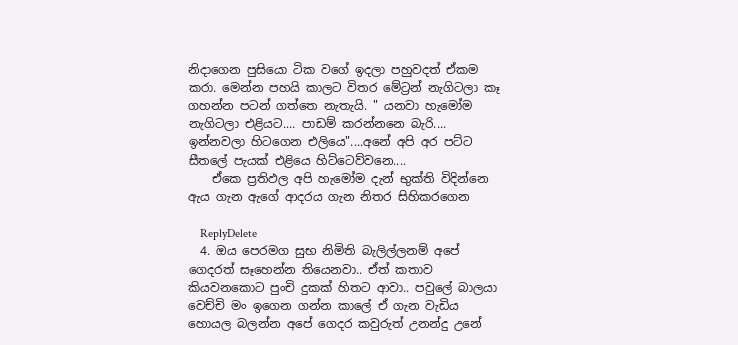නිදාගෙන පුසියො ටික වගේ ඉදලා පහුවදත් ඒකම කරා. මෙන්න පහයි කාලට විතර මේට්‍රන් නැගිටලා කෑ ගහන්න පටන් ගත්තෙ නැතැයි. " යනවා හැමෝම නැගිටලා එළියට.... පාඩම් කරන්නනෙ බැරි.... ඉන්නවලා හිටගෙන එලියෙ"....අනේ අපි අර පට්ට සීතලේ පැයක් එළියෙ හිට්ටෙව්වනෙ....
    ඒකෙ ප්‍රතිඵල අපි හැමෝම දැන් භුක්ති විදින්නෙ ඇය ගැන ඇගේ ආදරය ගැන නිතර සිහිකරගෙන

    ReplyDelete
  4. ඔය පෙරමග සුභ නිමිති බැලිල්ලනම් අපේ ගෙදරත් සෑහෙන්න තියෙනවා.. ඒත් කතාව කියවනකොට පුංචි දුකක් හිතට ආවා.. පවුලේ බාලයා වෙච්චි මං ඉගෙන ගන්න කාලේ ඒ ගැන වැඩිය හොයල බලන්න අපේ ගෙදර කවුරුත් උනන්දු උනේ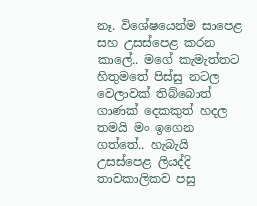නෑ. විශේෂයෙන්ම සාපෙළ සහ උසස්පෙළ කරන කාලේ.. මගේ කැමැත්තට හිතුමතේ පිස්සු නටල වෙලාවක් තිබ්බොත් ගාණක් දෙකකුත් හදල තමයි මං ඉගෙන ගත්තේ.. හැබැයි උසස්පෙළ ලියද්දි තාවකාලිකව පසු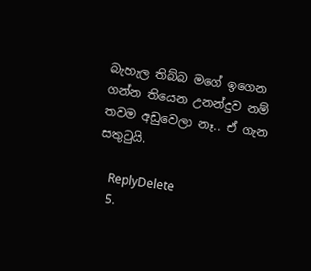බැහැල තිබ්බ මගේ ඉගෙන ගන්න තියෙන උනන්දුව නම් තවම අඩුවෙලා නෑ.. ඒ ගැන සතුටුයි.

    ReplyDelete
  5.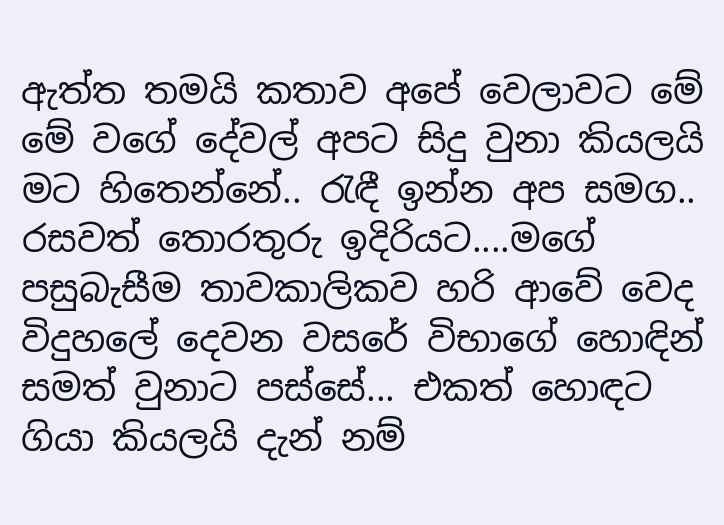ඇත්ත තමයි කතාව අපේ වෙලාවට මේ මේ වගේ දේවල් අපට සිදු වුනා කියලයි මට හිතෙන්නේ.. රැඳී ඉන්න අප සමග.. රසවත් තොරතුරු ඉදිරියට....මගේ පසුබැසීම තාවකාලිකව හරි ආවේ වෙද විදුහලේ දෙවන වසරේ විභාගේ හොඳින් සමත් වුනාට පස්සේ... එකත් හොඳට ගියා කියලයි දැන් නම්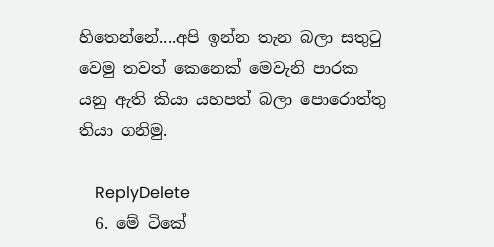හිතෙන්නේ....අපි ඉන්න තැන බලා සතුටු වෙමු තවත් කෙනෙක් මෙවැනි පාරක යනු ඇති කියා යහපත් බලා පොරොත්තු තියා ගනිමු.

    ReplyDelete
  6. මේ ටිකේ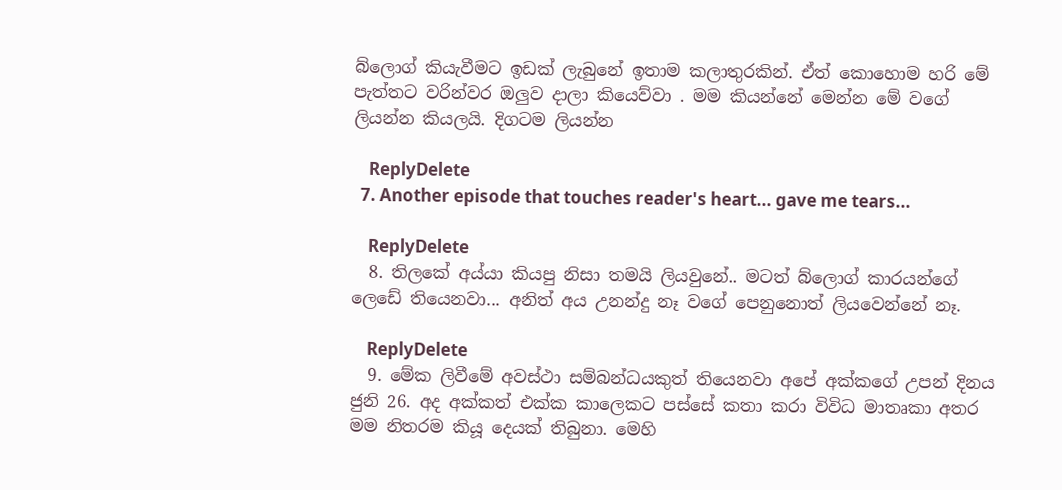බ්ලොග් කියැවීමට ඉඩක් ලැබුනේ ඉතාම කලාතුරකින්. ඒත් කොහොම හරි මේ පැත්තට වරින්වර ඔලුව දාලා කියෙව්වා . මම කියන්නේ මෙන්න මේ වගේ ලියන්න කියලයි. දිගටම ලියන්න

    ReplyDelete
  7. Another episode that touches reader's heart... gave me tears...

    ReplyDelete
  8. තිලකේ අය්යා කියපු නිසා තමයි ලියවුනේ.. මටත් බ්ලොග් කාරයන්ගේ ලෙඩේ තියෙනවා... අනිත් අය උනන්දු නෑ වගේ පෙනුනොත් ලියවෙන්නේ නෑ.

    ReplyDelete
  9. මේක ලිවීමේ අවස්ථා සම්බන්ධයකුත් තියෙනවා අපේ අක්කගේ උපන් දිනය ජුනි 26. අද අක්කත් එක්ක කාලෙකට පස්සේ කතා කරා විවිධ මාතෘකා අතර මම නිතරම කියූ දෙයක් තිබුනා. මෙහි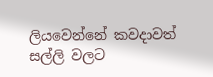ලියවෙන්නේ කවදාවත් සල්ලි වලට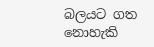බලයට ගත නොහැකි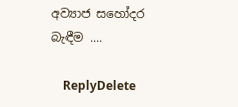අව්‍යාජ සහෝදර බැඳීම ....

    ReplyDelete